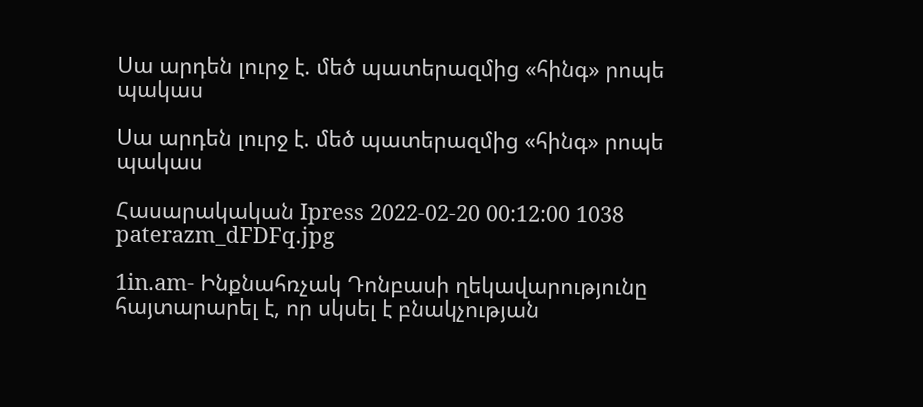Սա արդեն լուրջ է. մեծ պատերազմից «հինգ» րոպե պակաս

Սա արդեն լուրջ է. մեծ պատերազմից «հինգ» րոպե պակաս

Հասարակական Ipress 2022-02-20 00:12:00 1038
paterazm_dFDFq.jpg

1in.am- Ինքնահռչակ Դոնբասի ղեկավարությունը հայտարարել է, որ սկսել է բնակչության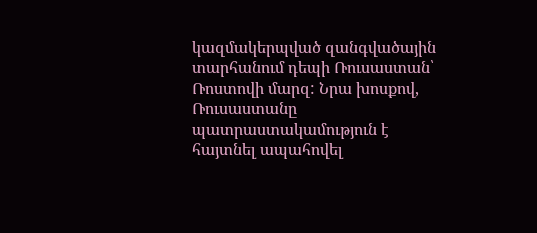կազմակերպված զանգվածային տարհանում դեպի Ռուսաստան՝ Ռոստովի մարզ: Նրա խոսքով, Ռուսաստանը պատրաստակամություն է հայտնել ապահովել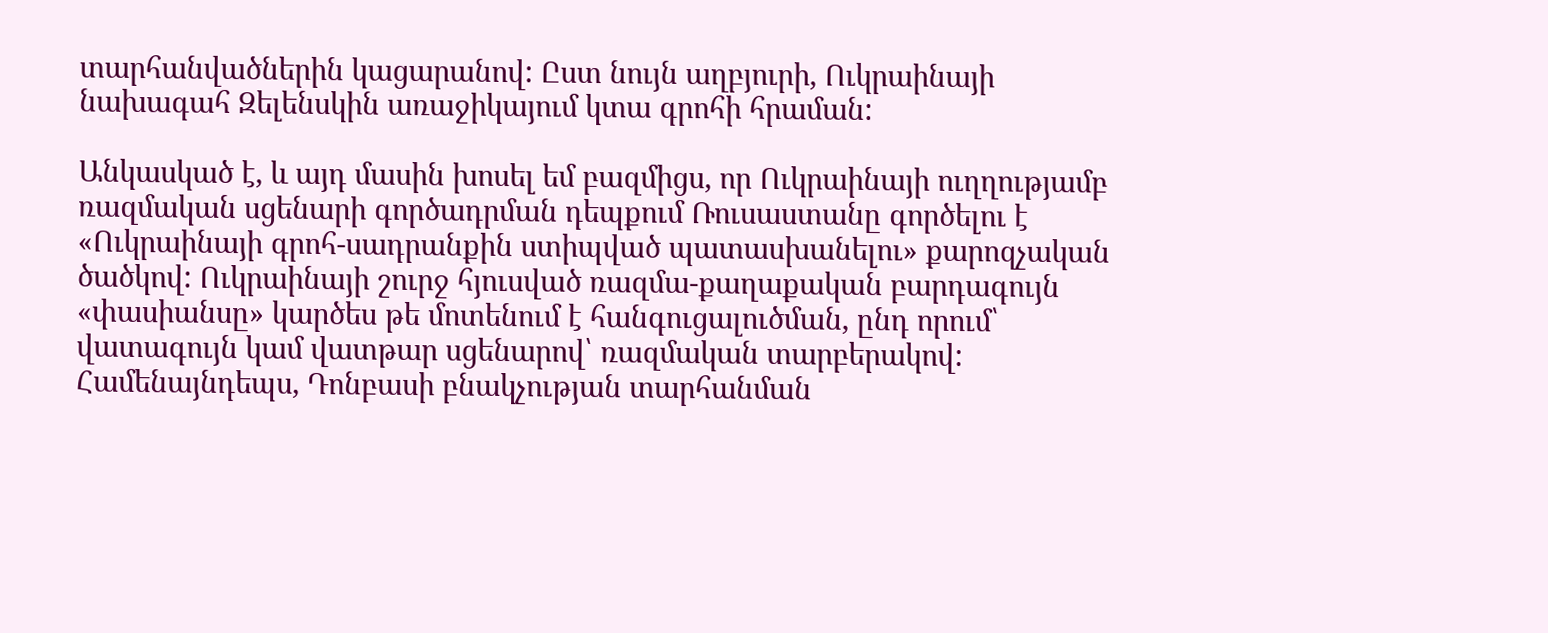տարհանվածներին կացարանով: Ըստ նույն աղբյուրի, Ուկրաինայի նախագահ Զելենսկին առաջիկայում կտա գրոհի հրաման:

Անկասկած է, և այդ մասին խոսել եմ բազմիցս, որ Ուկրաինայի ուղղությամբ ռազմական սցենարի գործադրման դեպքում Ռուսաստանը գործելու է «Ուկրաինայի գրոհ-սադրանքին ստիպված պատասխանելու» քարոզչական ծածկով: Ուկրաինայի շուրջ հյուսված ռազմա-քաղաքական բարդագույն «փասիանսը» կարծես թե մոտենում է հանգուցալուծման, ընդ որում՝ վատագույն կամ վատթար սցենարով՝ ռազմական տարբերակով: Համենայնդեպս, Դոնբասի բնակչության տարհանման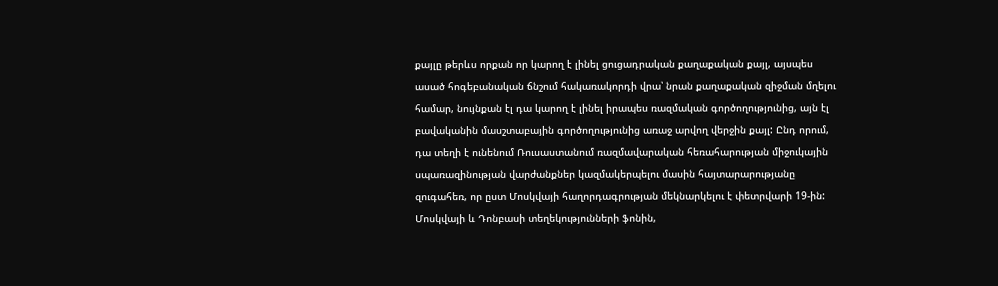քայլը թերևս որքան որ կարող է լինել ցուցադրական քաղաքական քայլ, այսպես ասած հոգեբանական ճնշում հակառակորդի վրա՝ նրան քաղաքական զիջման մղելու համար, նույնքան էլ դա կարող է լինել իրապես ռազմական գործողությունից, այն էլ բավականին մասշտաբային գործողությունից առաջ արվող վերջին քայլ: Ընդ որում, դա տեղի է ունենում Ռուսաստանում ռազմավարական հեռահարության միջուկային սպառազինության վարժանքներ կազմակերպելու մասին հայտարարությանը զուգահեռ, որ ըստ Մոսկվայի հաղորդագրության մեկնարկելու է փետրվարի 19-ին: Մոսկվայի և Դոնբասի տեղեկությունների ֆոնին,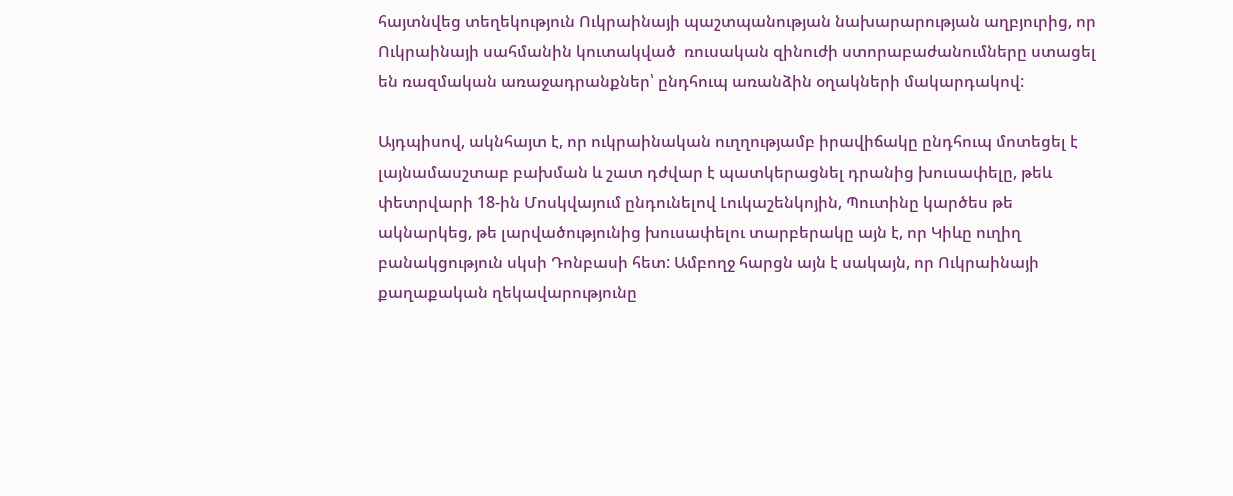հայտնվեց տեղեկություն Ուկրաինայի պաշտպանության նախարարության աղբյուրից, որ Ուկրաինայի սահմանին կուտակված  ռուսական զինուժի ստորաբաժանումները ստացել են ռազմական առաջադրանքներ՝ ընդհուպ առանձին օղակների մակարդակով:

Այդպիսով, ակնհայտ է, որ ուկրաինական ուղղությամբ իրավիճակը ընդհուպ մոտեցել է լայնամասշտաբ բախման և շատ դժվար է պատկերացնել դրանից խուսափելը, թեև փետրվարի 18-ին Մոսկվայում ընդունելով Լուկաշենկոյին, Պուտինը կարծես թե ակնարկեց, թե լարվածությունից խուսափելու տարբերակը այն է, որ Կիևը ուղիղ բանակցություն սկսի Դոնբասի հետ: Ամբողջ հարցն այն է սակայն, որ Ուկրաինայի քաղաքական ղեկավարությունը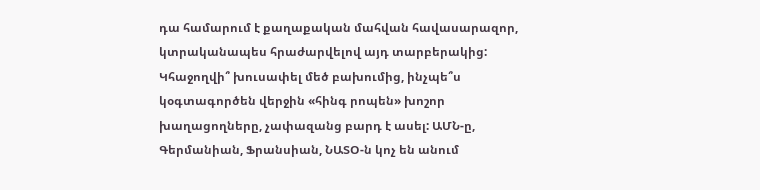դա համարում է քաղաքական մահվան հավասարազոր, կտրականապես հրաժարվելով այդ տարբերակից: Կհաջողվի՞ խուսափել մեծ բախումից, ինչպե՞ս կօգտագործեն վերջին «հինգ րոպեն» խոշոր խաղացողները, չափազանց բարդ է ասել: ԱՄՆ-ը, Գերմանիան, Ֆրանսիան, ՆԱՏՕ-ն կոչ են անում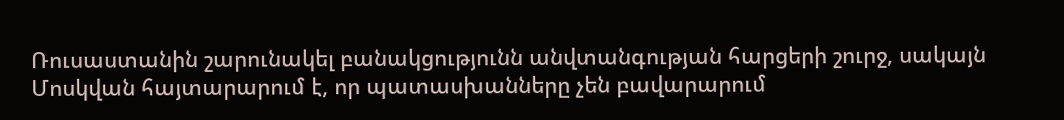Ռուսաստանին շարունակել բանակցությունն անվտանգության հարցերի շուրջ, սակայն Մոսկվան հայտարարում է, որ պատասխանները չեն բավարարում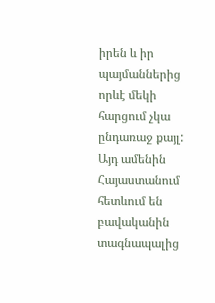իրեն և իր պայմաններից որևէ մեկի հարցում չկա ընդառաջ քայլ: Այդ ամենին Հայաստանում հետևում են բավականին տագնապալից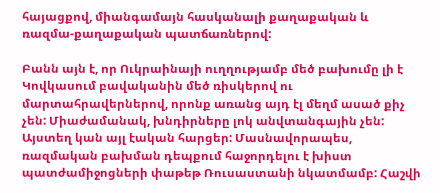հայացքով, միանգամայն հասկանալի քաղաքական և ռազմա-քաղաքական պատճառներով:

Բանն այն է, որ Ուկրաինայի ուղղությամբ մեծ բախումը լի է Կովկասում բավականին մեծ ռիսկերով ու մարտահրավերներով, որոնք առանց այդ էլ մեղմ ասած քիչ չեն: Միաժամանակ, խնդիրները լոկ անվտանգային չեն: Այստեղ կան այլ էական հարցեր: Մասնավորապես, ռազմական բախման դեպքում հաջորդելու է խիստ պատժամիջոցների փաթեթ Ռուսաստանի նկատմամբ: Հաշվի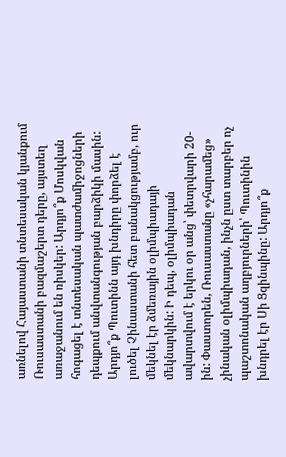առնելով Հայաստանի տնտեսական կյանքում Ռուսաստանի բազմաշերտ դերը, այստեղ առաջանում են ռիսկեր: Արդյո՞ք Մոսկվան հոգացել է տնտեսական պատժամիջոցների դեպքում անվտանգության բարձիկի մասին: Արդյո՞ք Պուտինն այդ խնդիրը փորձել է լուծել Չինաստանի հետ բանակցությամբ, ուր մեկնել էր ձմեռային օլիմպիադայի մեկնարկին: Ի դեպ, օլիմպիադան ավարտվում է երկու օր անց՝ փետրվարի 20-ին: Փաստորեն, Ռուսաստանը «չհարամեց» չինական օլիմպիադան, ինչն ըստ տարբեր ոչ պաշտոնական աղբյուրների՝ Պուտինին խնդրել էր Սի Ցզինպինը: Արդյո՞ք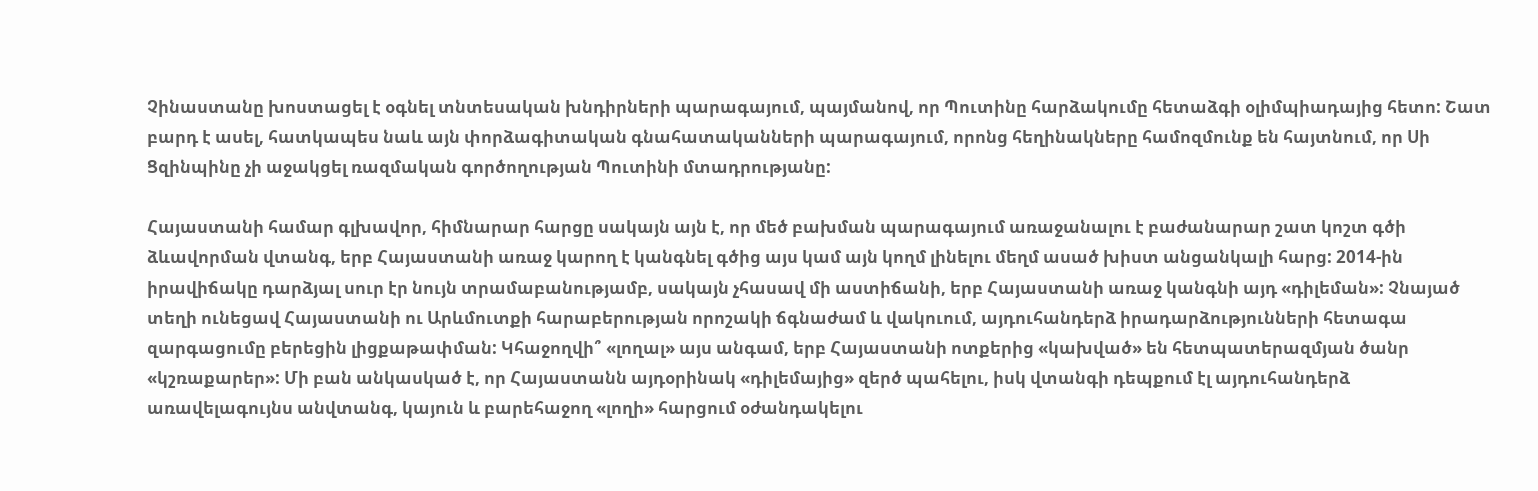Չինաստանը խոստացել է օգնել տնտեսական խնդիրների պարագայում, պայմանով, որ Պուտինը հարձակումը հետաձգի օլիմպիադայից հետո: Շատ բարդ է ասել, հատկապես նաև այն փորձագիտական գնահատականների պարագայում, որոնց հեղինակները համոզմունք են հայտնում, որ Սի Ցզինպինը չի աջակցել ռազմական գործողության Պուտինի մտադրությանը:

Հայաստանի համար գլխավոր, հիմնարար հարցը սակայն այն է, որ մեծ բախման պարագայում առաջանալու է բաժանարար շատ կոշտ գծի ձևավորման վտանգ, երբ Հայաստանի առաջ կարող է կանգնել գծից այս կամ այն կողմ լինելու մեղմ ասած խիստ անցանկալի հարց: 2014-ին իրավիճակը դարձյալ սուր էր նույն տրամաբանությամբ, սակայն չհասավ մի աստիճանի, երբ Հայաստանի առաջ կանգնի այդ «դիլեման»: Չնայած տեղի ունեցավ Հայաստանի ու Արևմուտքի հարաբերության որոշակի ճգնաժամ և վակուում, այդուհանդերձ իրադարձությունների հետագա զարգացումը բերեցին լիցքաթափման: Կհաջողվի՞ «լողալ» այս անգամ, երբ Հայաստանի ոտքերից «կախված» են հետպատերազմյան ծանր «կշռաքարեր»: Մի բան անկասկած է, որ Հայաստանն այդօրինակ «դիլեմայից» զերծ պահելու, իսկ վտանգի դեպքում էլ այդուհանդերձ առավելագույնս անվտանգ, կայուն և բարեհաջող «լողի» հարցում օժանդակելու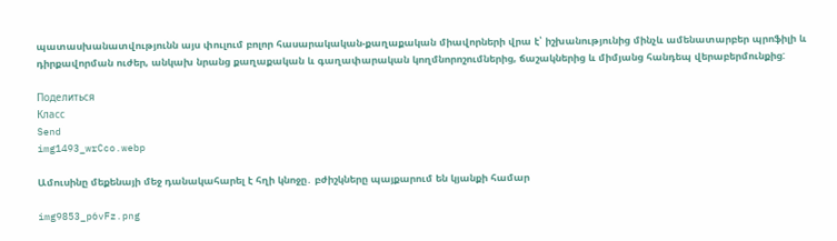պատասխանատվությունն այս փուլում բոլոր հասարակական-քաղաքական միավորների վրա է՝ իշխանությունից մինչև ամենատարբեր պրոֆիլի և դիրքավորման ուժեր, անկախ նրանց քաղաքական և գաղափարական կողմնորոշումներից, ճաշակներից և միմյանց հանդեպ վերաբերմունքից:

Поделиться
Класс
Send
img1493_wrCco.webp

Ամուսինը մեքենայի մեջ դանակահարել է հղի կնոջը․ բժիշկները պայքարում են կյանքի համար

img9853_p6vFz.png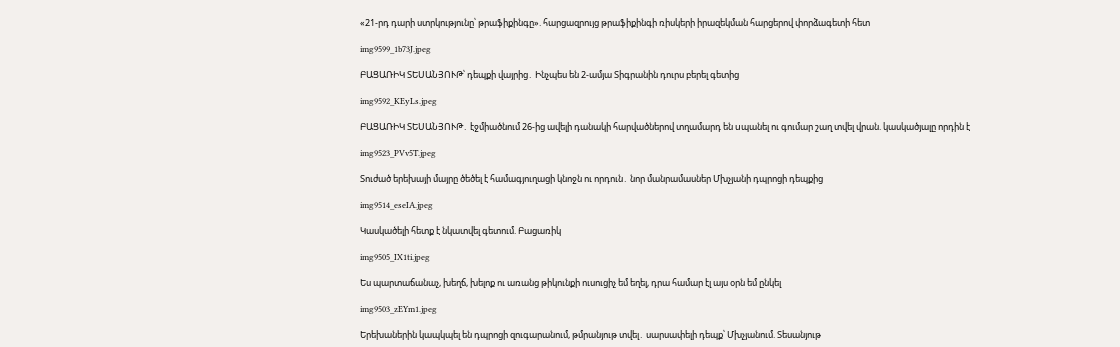«21-րդ դարի ստրկությունը՝ թրաֆիքինգը». հարցազրույց թրաֆիքինգի ռիսկերի իրազեկման հարցերով փորձագետի հետ

img9599_1b73J.jpeg

ԲԱՑԱՌԻԿ ՏԵՍԱՆՅՈՒԹ՝ դեպքի վայրից․ Ինչպես են 2-ամյա Տիգրանին դուրս բերել գետից

img9592_KEyLs.jpeg

ԲԱՑԱՌԻԿ ՏԵՍԱՆՅՈՒԹ․ էջմիածնում 26-ից ավելի դանակի հարվածներով տղամարդ են uպանել ու գումար շաղ տվել վրան. կասկածյալը որդին է

img9523_PVv5T.jpeg

Տուժած երեխայի մայրը ծեծել է համագյուղացի կնոջն ու որդուն․ նոր մանրամասներ Մխչյանի դպրոցի դեպքից

img9514_eseIA.jpeg

Կասկածելի հետք է նկատվել գետում. Բացառիկ

img9505_IX1ti.jpeg

Ես պարտաճանաչ, խեղճ, խելոք ու առանց թիկունքի ուսուցիչ եմ եղել, դրա համար էլ այս օրն եմ ընկել

img9503_zEYm1.jpeg

Երեխաներին կապկպել են դպրոցի զուգարանում, թմրանյութ տվել․ սարսափելի դեպք՝ Մխչյանում. Տեսանյութ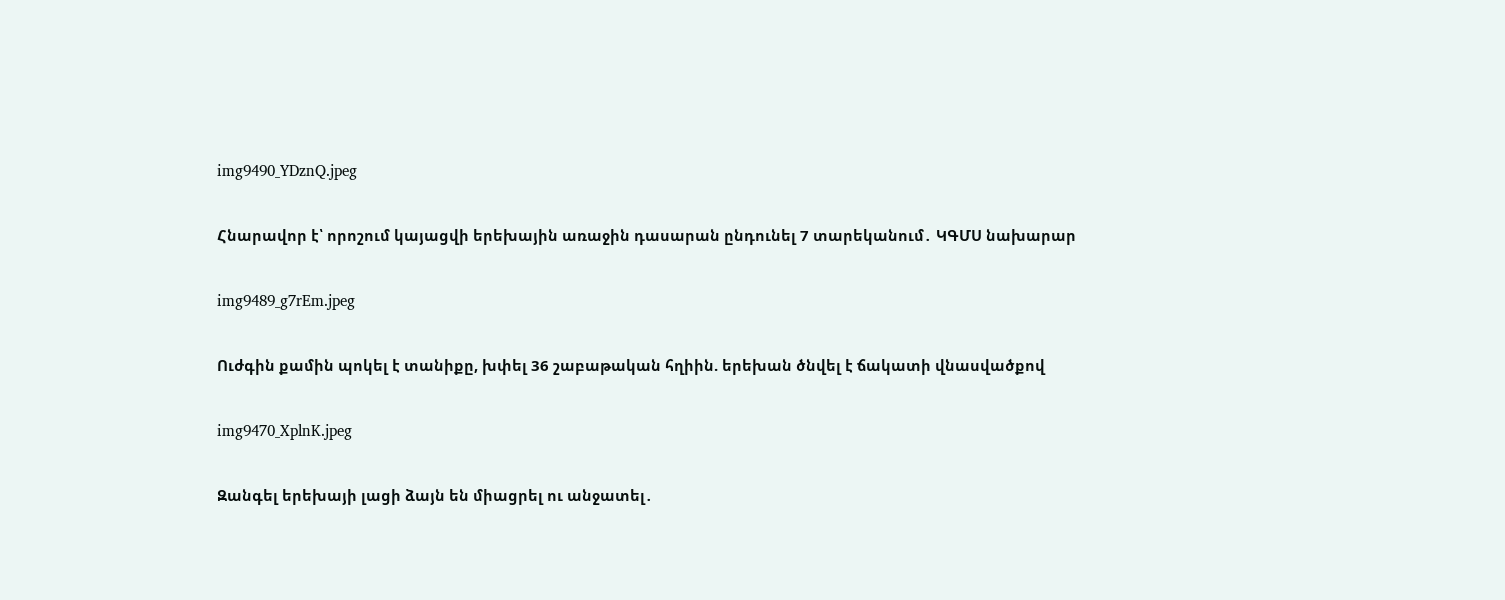img9490_YDznQ.jpeg

Հնարավոր է՝ որոշում կայացվի երեխային առաջին դասարան ընդունել 7 տարեկանում․ ԿԳՄՍ նախարար

img9489_g7rEm.jpeg

Ուժգին քամին պոկել է տանիքը, խփել 36 շաբաթական հղիին. երեխան ծնվել է ճակատի վնասվածքով

img9470_XplnK.jpeg

Զանգել երեխայի լացի ձայն են միացրել ու անջատել․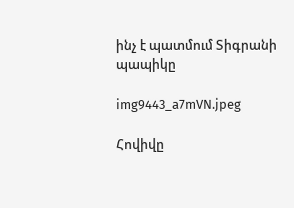ինչ է պատմում Տիգրանի պապիկը

img9443_a7mVN.jpeg

Հովիվը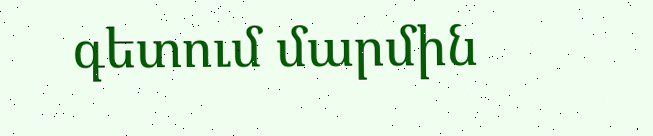գետում մարմին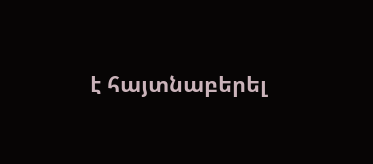է հայտնաբերել